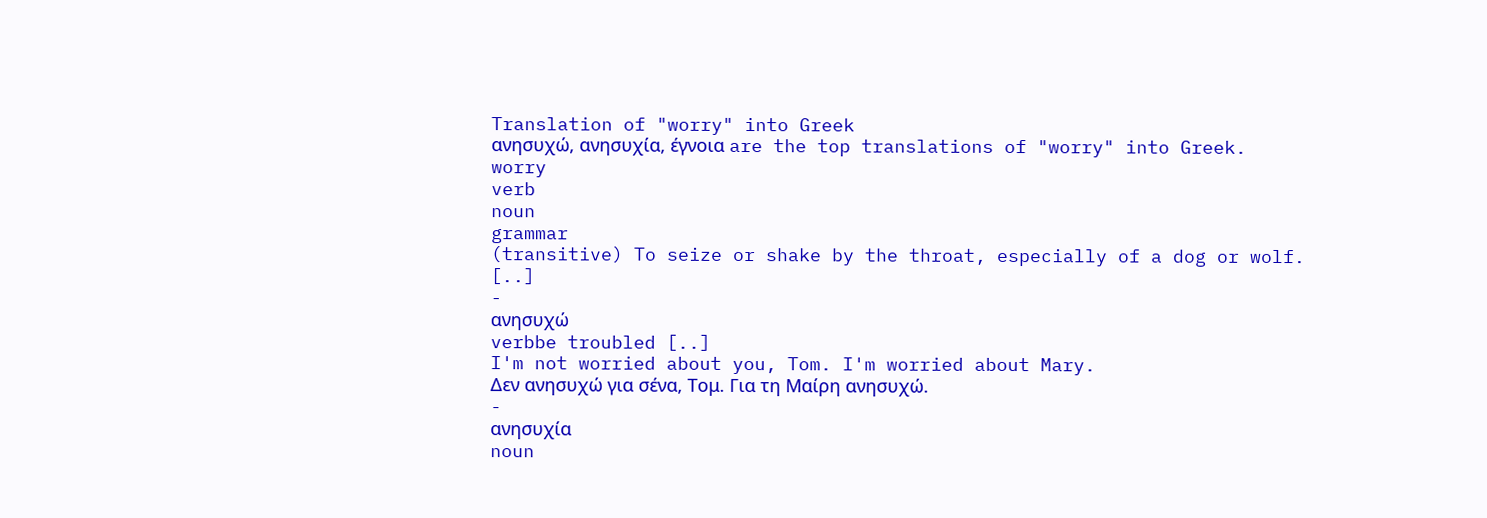Translation of "worry" into Greek
ανησυχώ, ανησυχία, έγνοια are the top translations of "worry" into Greek.
worry
verb
noun
grammar
(transitive) To seize or shake by the throat, especially of a dog or wolf. [..]
-
ανησυχώ
verbbe troubled [..]
I'm not worried about you, Tom. I'm worried about Mary.
Δεν ανησυχώ για σένα, Τομ. Για τη Μαίρη ανησυχώ.
-
ανησυχία
noun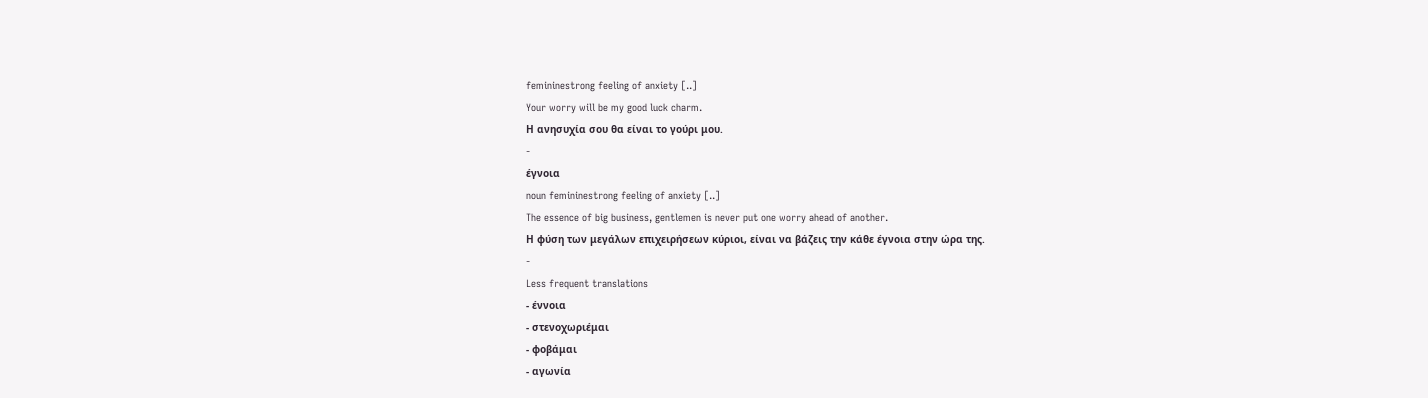femininestrong feeling of anxiety [..]
Your worry will be my good luck charm.
Η ανησυχία σου θα είναι το γούρι μου.
-
έγνοια
noun femininestrong feeling of anxiety [..]
The essence of big business, gentlemen is never put one worry ahead of another.
Η φύση των μεγάλων επιχειρήσεων κύριοι, είναι να βάζεις την κάθε έγνοια στην ώρα της.
-
Less frequent translations
- έννοια
- στενοχωριέμαι
- φοβάμαι
- αγωνία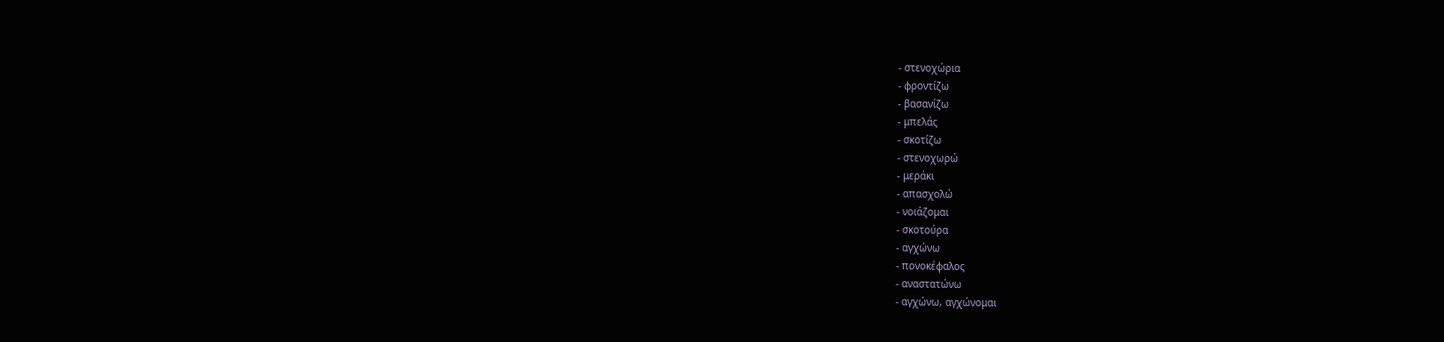- στενοχώρια
- φροντίζω
- βασανίζω
- μπελάς
- σκοτίζω
- στενοχωρώ
- μεράκι
- απασχολώ
- νοιάζομαι
- σκοτούρα
- αγχώνω
- πονοκέφαλος
- αναστατώνω
- αγχώνω, αγχώνομαι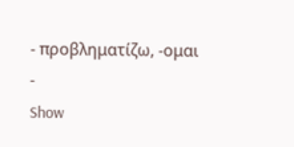- προβληματίζω, -ομαι
-
Show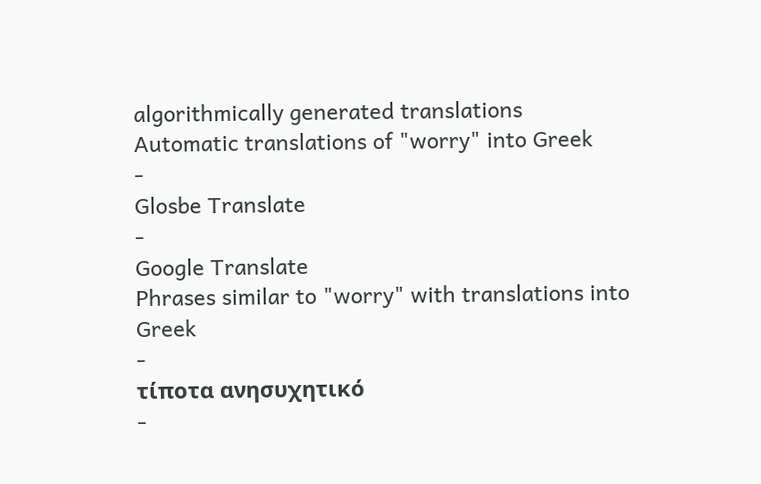algorithmically generated translations
Automatic translations of "worry" into Greek
-
Glosbe Translate
-
Google Translate
Phrases similar to "worry" with translations into Greek
-
τίποτα ανησυχητικό
-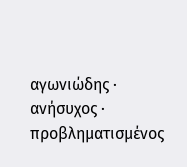αγωνιώδης · ανήσυχος · προβληματισμένος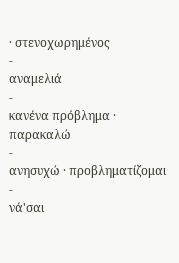· στενοχωρημένος
-
αναμελιά
-
κανένα πρόβλημα · παρακαλώ
-
ανησυχώ · προβληματίζομαι
-
νά'σαι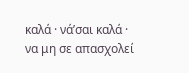καλά · νά’σαι καλά · να μη σε απασχολεί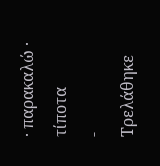· παρακαλώ · τίποτα
-
Τρελάθηκε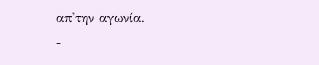απ'την αγωνία.
-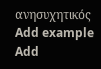ανησυχητικός
Add example
Add